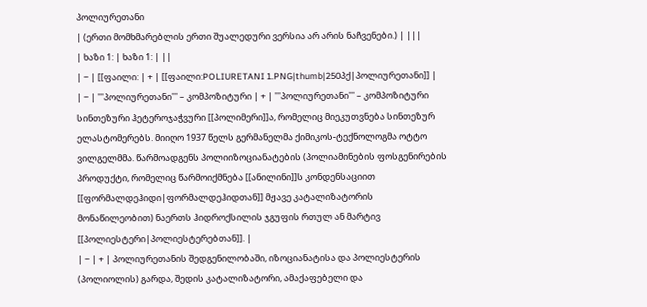პოლიურეთანი
| (ერთი მომხმარებლის ერთი შუალედური ვერსია არ არის ნაჩვენები.) | |||
| ხაზი 1: | ხაზი 1: | ||
| − | [[ფაილი: | + | [[ფაილი:POLIURETANI 1.PNG|thumb|250პქ|პოლიურეთანი]] |
| − | '''პოლიურეთანი''' – კომპოზიტური | + | '''პოლიურეთანი''' – კომპოზიტური სინთეზური ჰეტეროჯაჭვური [[პოლიმერი]]ა, რომელიც მიეკუთვნება სინთეზურ ელასტომერებს. მიიღო 1937 წელს გერმანელმა ქიმიკოს-ტექნოლოგმა ოტტო ვილგელმმა. წარმოადგენს პოლიიზოციანატების (პოლიამინების ფოსგენირების პროდუქტი, რომელიც წარმოიქმნება [[ანილინი]]ს კონდენსაციით [[ფორმალდეჰიდი|ფორმალდეჰიდთან]] მჟავე კატალიზატორის მონაწილეობით) ნაერთს ჰიდროქსილის ჯგუფის რთულ ან მარტივ [[პოლიესტერი|პოლიესტერებთან]]. |
| − | + | პოლიურეთანის შედგენილობაში, იზოციანატისა და პოლიესტერის (პოლიოლის) გარდა, შედის კატალიზატორი, ამაქაფებელი და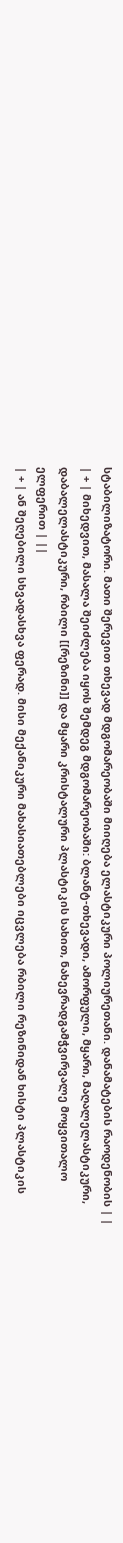სტაბილიზატორი. მათი შერევით თხევად მდგომარეობაში მიიღება ელასტიკური პოლიურეთანი. დანამატების რაოდენობის | |
| + | მიხედვით, მასალა შეიძლება იყოს შემდეგ მდგომარეობაში: ბლანტ-თხევადი, ამორფული, მყარი, მაღალელასტიკური, დაბალელასტიკური, რბილი [[რეზინი]] და მყარი კრისტალური პლასტიკის სახით, ნახევრადგამჭვირვალე მოყვითალო ელფერით | ||
| + | ან შეღებილი სხვადასხვა ფერად. მისი მექანიკური მახასიათებლები იცვლება რბილი რეზინიდან ხისტი პლასტიკის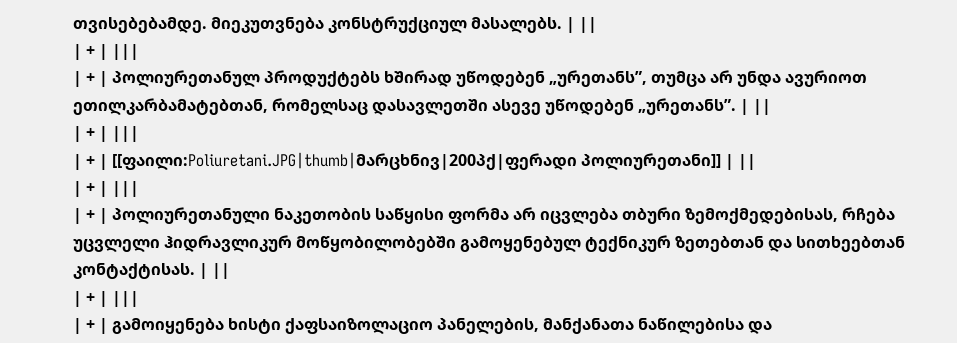თვისებებამდე. მიეკუთვნება კონსტრუქციულ მასალებს. | ||
| + | |||
| + | პოლიურეთანულ პროდუქტებს ხშირად უწოდებენ „ურეთანს”, თუმცა არ უნდა ავურიოთ ეთილკარბამატებთან, რომელსაც დასავლეთში ასევე უწოდებენ „ურეთანს”. | ||
| + | |||
| + | [[ფაილი:Poliuretani.JPG|thumb|მარცხნივ|200პქ|ფერადი პოლიურეთანი]] | ||
| + | |||
| + | პოლიურეთანული ნაკეთობის საწყისი ფორმა არ იცვლება თბური ზემოქმედებისას, რჩება უცვლელი ჰიდრავლიკურ მოწყობილობებში გამოყენებულ ტექნიკურ ზეთებთან და სითხეებთან კონტაქტისას. | ||
| + | |||
| + | გამოიყენება ხისტი ქაფსაიზოლაციო პანელების, მანქანათა ნაწილებისა და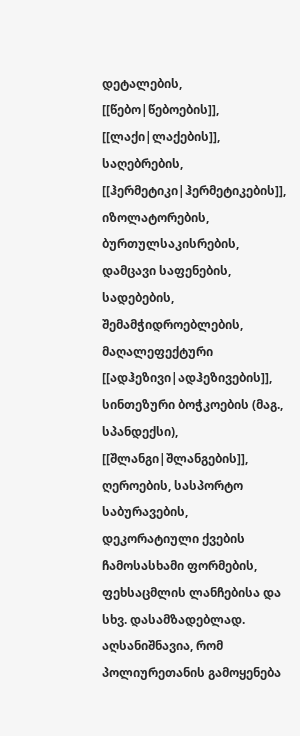დეტალების, [[წებო|წებოების]], [[ლაქი|ლაქების]], საღებრების, [[ჰერმეტიკი|ჰერმეტიკების]], იზოლატორების, ბურთულსაკისრების, დამცავი საფენების, სადებების, შემამჭიდროებლების, მაღალეფექტური [[ადჰეზივი|ადჰეზივების]], სინთეზური ბოჭკოების (მაგ., სპანდექსი), [[შლანგი|შლანგების]], ღეროების, სასპორტო საბურავების, დეკორატიული ქვების ჩამოსასხამი ფორმების, ფეხსაცმლის ლანჩებისა და სხვ. დასამზადებლად. აღსანიშნავია, რომ პოლიურეთანის გამოყენება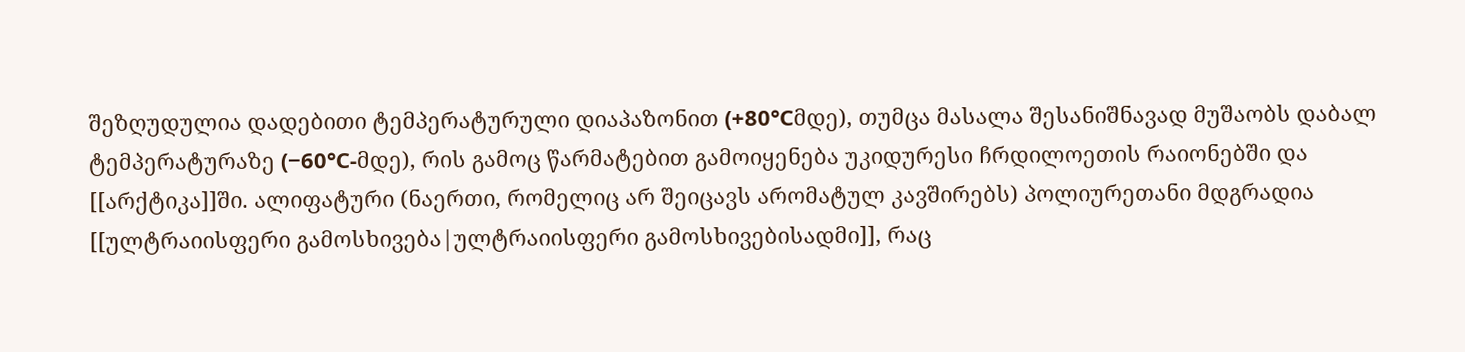შეზღუდულია დადებითი ტემპერატურული დიაპაზონით (+80°Сმდე), თუმცა მასალა შესანიშნავად მუშაობს დაბალ ტემპერატურაზე (−60°С-მდე), რის გამოც წარმატებით გამოიყენება უკიდურესი ჩრდილოეთის რაიონებში და [[არქტიკა]]ში. ალიფატური (ნაერთი, რომელიც არ შეიცავს არომატულ კავშირებს) პოლიურეთანი მდგრადია [[ულტრაიისფერი გამოსხივება|ულტრაიისფერი გამოსხივებისადმი]], რაც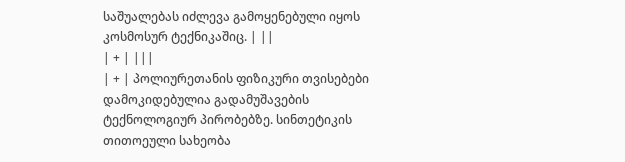საშუალებას იძლევა გამოყენებული იყოს კოსმოსურ ტექნიკაშიც. | ||
| + | |||
| + | პოლიურეთანის ფიზიკური თვისებები დამოკიდებულია გადამუშავების ტექნოლოგიურ პირობებზე. სინთეტიკის თითოეული სახეობა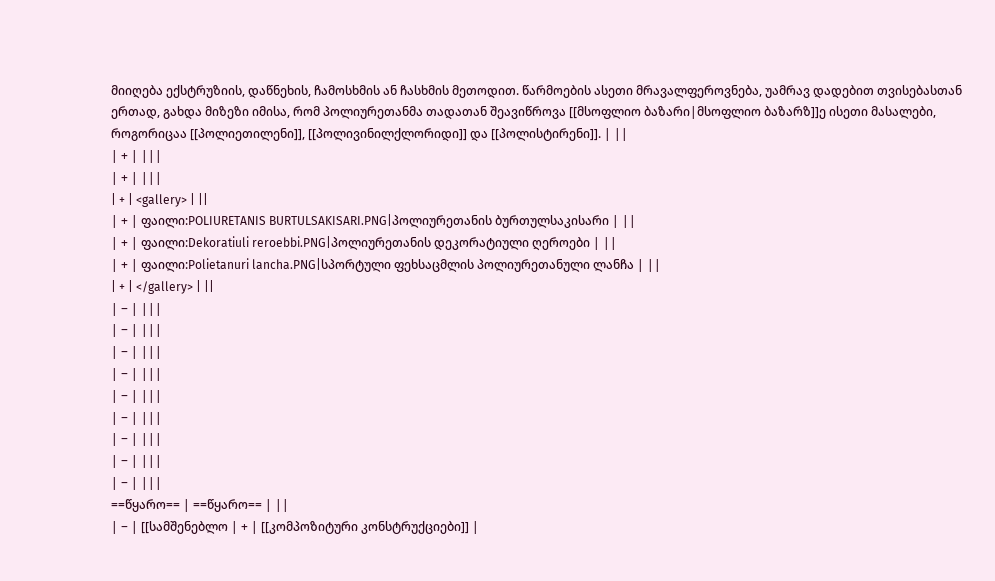მიიღება ექსტრუზიის, დაწნეხის, ჩამოსხმის ან ჩასხმის მეთოდით. წარმოების ასეთი მრავალფეროვნება, უამრავ დადებით თვისებასთან ერთად, გახდა მიზეზი იმისა, რომ პოლიურეთანმა თადათან შეავიწროვა [[მსოფლიო ბაზარი|მსოფლიო ბაზარზ]]ე ისეთი მასალები, როგორიცაა [[პოლიეთილენი]], [[პოლივინილქლორიდი]] და [[პოლისტირენი]]. | ||
| + | |||
| + | |||
| + | <gallery> | ||
| + | ფაილი:POLIURETANIS BURTULSAKISARI.PNG|პოლიურეთანის ბურთულსაკისარი | ||
| + | ფაილი:Dekoratiuli reroebbi.PNG|პოლიურეთანის დეკორატიული ღეროები | ||
| + | ფაილი:Polietanuri lancha.PNG|სპორტული ფეხსაცმლის პოლიურეთანული ლანჩა | ||
| + | </gallery> | ||
| − | |||
| − | |||
| − | |||
| − | |||
| − | |||
| − | |||
| − | |||
| − | |||
| − | |||
==წყარო== | ==წყარო== | ||
| − | [[სამშენებლო | + | [[კომპოზიტური კონსტრუქციები]] |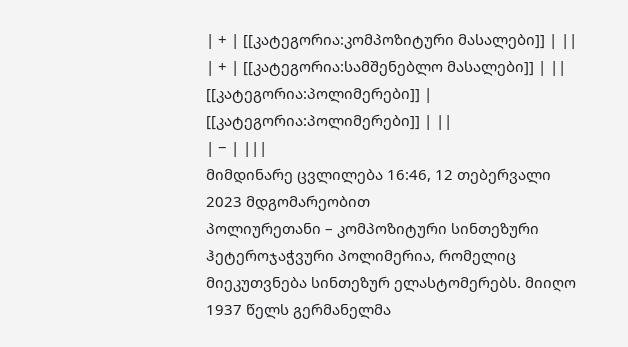| + | [[კატეგორია:კომპოზიტური მასალები]] | ||
| + | [[კატეგორია:სამშენებლო მასალები]] | ||
[[კატეგორია:პოლიმერები]] | [[კატეგორია:პოლიმერები]] | ||
| − | |||
მიმდინარე ცვლილება 16:46, 12 თებერვალი 2023 მდგომარეობით
პოლიურეთანი – კომპოზიტური სინთეზური ჰეტეროჯაჭვური პოლიმერია, რომელიც მიეკუთვნება სინთეზურ ელასტომერებს. მიიღო 1937 წელს გერმანელმა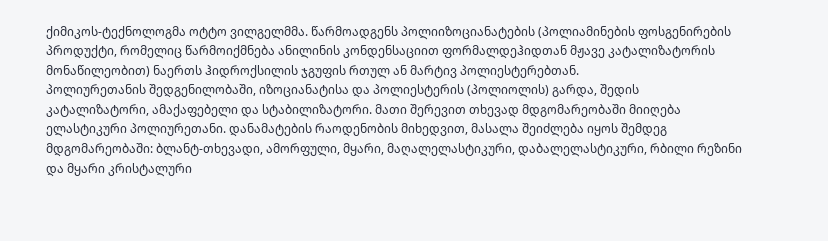ქიმიკოს-ტექნოლოგმა ოტტო ვილგელმმა. წარმოადგენს პოლიიზოციანატების (პოლიამინების ფოსგენირების პროდუქტი, რომელიც წარმოიქმნება ანილინის კონდენსაციით ფორმალდეჰიდთან მჟავე კატალიზატორის მონაწილეობით) ნაერთს ჰიდროქსილის ჯგუფის რთულ ან მარტივ პოლიესტერებთან.
პოლიურეთანის შედგენილობაში, იზოციანატისა და პოლიესტერის (პოლიოლის) გარდა, შედის კატალიზატორი, ამაქაფებელი და სტაბილიზატორი. მათი შერევით თხევად მდგომარეობაში მიიღება ელასტიკური პოლიურეთანი. დანამატების რაოდენობის მიხედვით, მასალა შეიძლება იყოს შემდეგ მდგომარეობაში: ბლანტ-თხევადი, ამორფული, მყარი, მაღალელასტიკური, დაბალელასტიკური, რბილი რეზინი და მყარი კრისტალური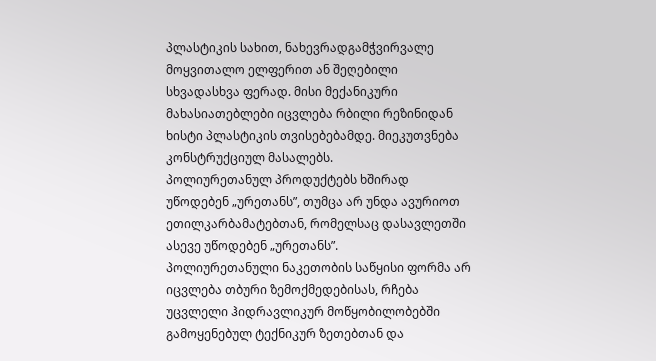პლასტიკის სახით, ნახევრადგამჭვირვალე მოყვითალო ელფერით ან შეღებილი სხვადასხვა ფერად. მისი მექანიკური მახასიათებლები იცვლება რბილი რეზინიდან ხისტი პლასტიკის თვისებებამდე. მიეკუთვნება კონსტრუქციულ მასალებს.
პოლიურეთანულ პროდუქტებს ხშირად უწოდებენ „ურეთანს”, თუმცა არ უნდა ავურიოთ ეთილკარბამატებთან, რომელსაც დასავლეთში ასევე უწოდებენ „ურეთანს”.
პოლიურეთანული ნაკეთობის საწყისი ფორმა არ იცვლება თბური ზემოქმედებისას, რჩება უცვლელი ჰიდრავლიკურ მოწყობილობებში გამოყენებულ ტექნიკურ ზეთებთან და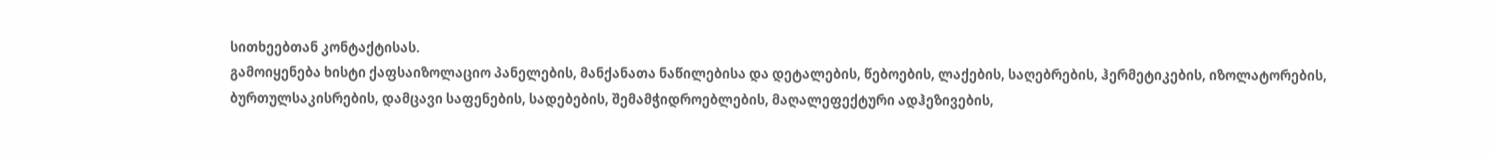სითხეებთან კონტაქტისას.
გამოიყენება ხისტი ქაფსაიზოლაციო პანელების, მანქანათა ნაწილებისა და დეტალების, წებოების, ლაქების, საღებრების, ჰერმეტიკების, იზოლატორების, ბურთულსაკისრების, დამცავი საფენების, სადებების, შემამჭიდროებლების, მაღალეფექტური ადჰეზივების,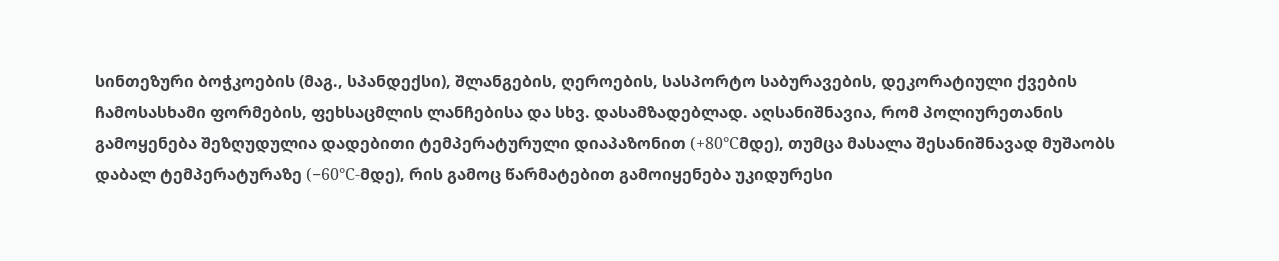სინთეზური ბოჭკოების (მაგ., სპანდექსი), შლანგების, ღეროების, სასპორტო საბურავების, დეკორატიული ქვების ჩამოსასხამი ფორმების, ფეხსაცმლის ლანჩებისა და სხვ. დასამზადებლად. აღსანიშნავია, რომ პოლიურეთანის გამოყენება შეზღუდულია დადებითი ტემპერატურული დიაპაზონით (+80°Сმდე), თუმცა მასალა შესანიშნავად მუშაობს დაბალ ტემპერატურაზე (−60°С-მდე), რის გამოც წარმატებით გამოიყენება უკიდურესი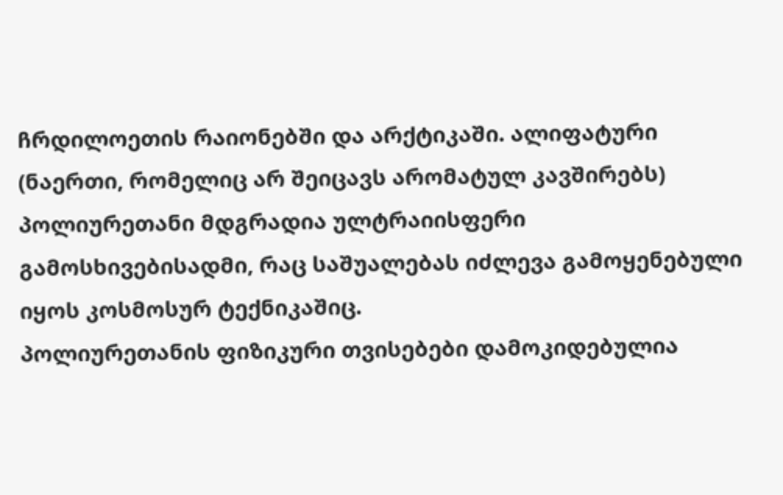ჩრდილოეთის რაიონებში და არქტიკაში. ალიფატური (ნაერთი, რომელიც არ შეიცავს არომატულ კავშირებს) პოლიურეთანი მდგრადია ულტრაიისფერი გამოსხივებისადმი, რაც საშუალებას იძლევა გამოყენებული იყოს კოსმოსურ ტექნიკაშიც.
პოლიურეთანის ფიზიკური თვისებები დამოკიდებულია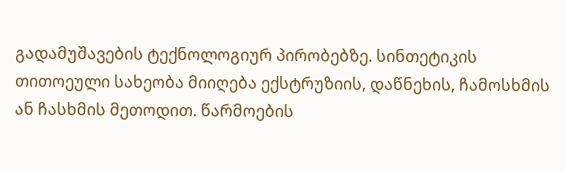გადამუშავების ტექნოლოგიურ პირობებზე. სინთეტიკის თითოეული სახეობა მიიღება ექსტრუზიის, დაწნეხის, ჩამოსხმის ან ჩასხმის მეთოდით. წარმოების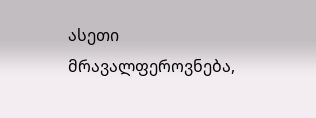ასეთი მრავალფეროვნება,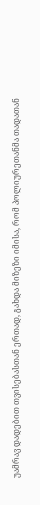უამრავ დადებით თვისებასთან ერთად, გახდა მიზეზი იმისა, რომ პოლიურეთანმა თადათან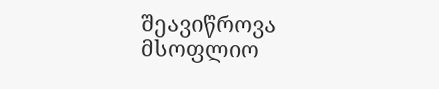შეავიწროვა მსოფლიო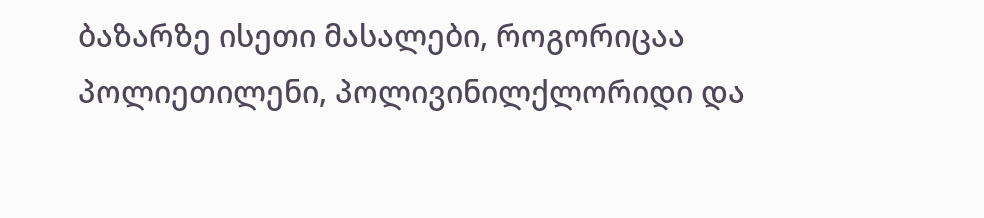ბაზარზე ისეთი მასალები, როგორიცაა პოლიეთილენი, პოლივინილქლორიდი და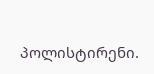პოლისტირენი.